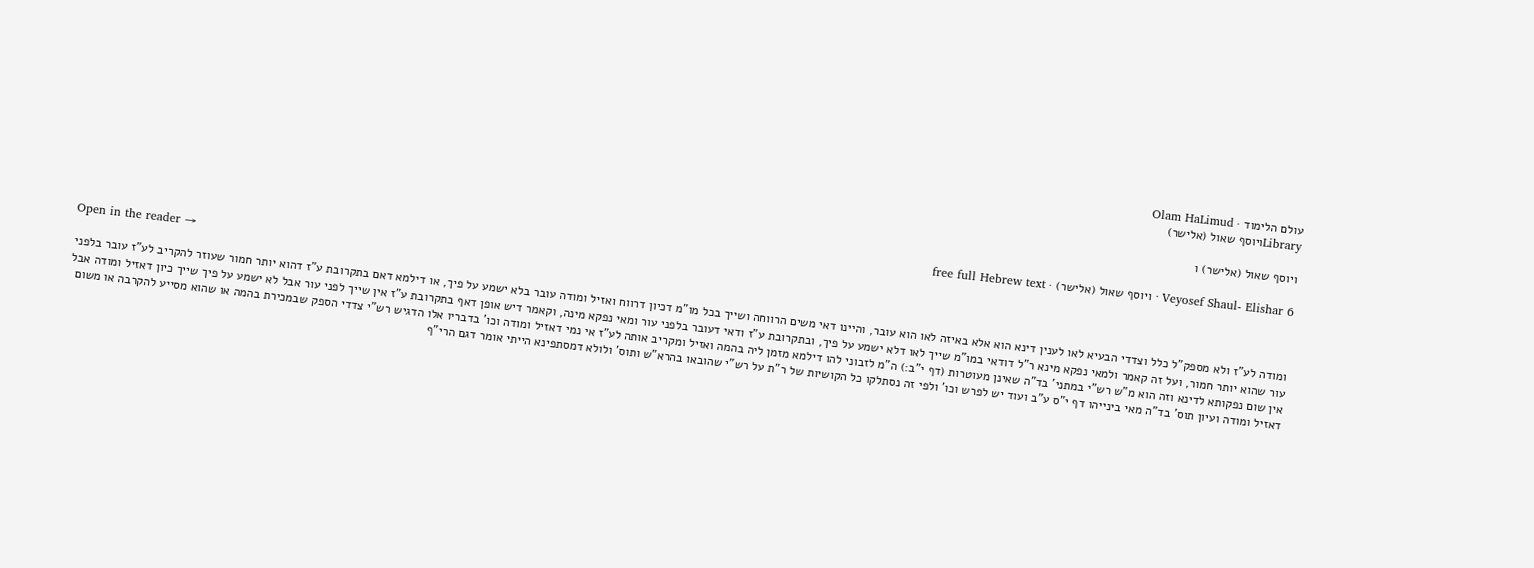עולם הלימוד · Olam HaLimud
Libraryויוסף שאול (אלישר)

ויוסף שאול (אלישר) ו

Veyosef Shaul- Elishar 6 · ויוסף שאול (אלישר) · free full Hebrew text

Open in the reader →

ומודה לע"ז ולא מספק"ל כלל וצדדי הבעיא לאו לענין דינא הוא אלא באיזה לאו הוא עובר, והיינו דאי משים הרווחה ושייך בכל מו"מ דכיון דרווח ואזיל ומודה עובר בלא ישמע על פיך, או דילמא דאם בתקרובת ע"ז דהוא יותר חמור שעוזר להקריב לע"ז עובר בלפני עור שהוא יותר חמור, ועל זה קאמר ולמאי נפקא מינא ר"ל דודאי במו"מ שייך לאו דלא ישמע על פיך, ובתקרובת ע"ז ודאי דעובר בלפני עור ומאי נפקא מינה, וקאמר דיש אופן דאף בתקרובת ע"ז אין שייך לפני עור אבל לא ישמע על פיך שייך כיון דאזיל ומודה אבל אין שום נפקותא לדינא וזה הוא מ"ש רש"י במתני' בד"ה שאינן מעוטרות (דף י"ב:) ה"מ לזבוני להו דילמא מזמן ליה בהמה ואזיל ומקריב אותה לע"ז אי נמי דאזיל ומודה וכו' בדבריו אלו הדגיש רש"י צדדי הספק שבמכירת בהמה או שהוא מסייע להקרבה או משום דאזיל ומודה ועיון תוס' בד"ה מאי בינייהו דף י"ס ע"ב ועוד יש לפרש וכו' ולפי זה נסתלקו כל הקושיות של ר"ת על רש"י שהובאו בהרא"ש ותוס' ולולא דמסתפינא הייתי אומר דגם הרי"ף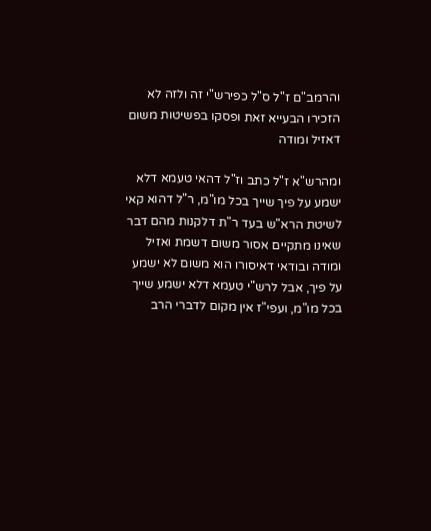והרמב"ם ז"ל ס"ל כפירש"י זה ולזה לא הזכירו הבעייא זאת ופסקו בפשיטות משום דאזיל ומודה

ומהרש"א ז"ל כתב וז"ל דהאי טעמא דלא ישמע על פיך שייך בכל מו"מ, ר"ל דהוא קאי לשיטת הרא"ש בעד ר"ת דלקנות מהם דבר שאינו מתקיים אסור משום דשמת ואזיל ומודה ובודאי דאיסורו הוא משום לא ישמע על פיך, אבל לרש"י טעמא דלא ישמע שייך בכל מו"מ, ועפי"ז אין מקום לדברי הרב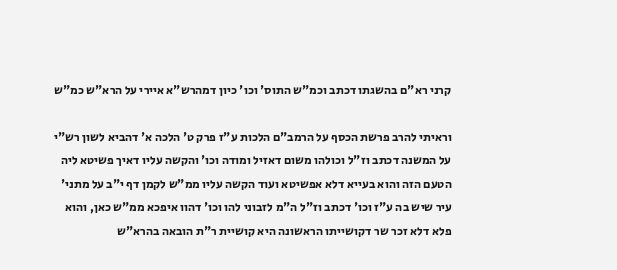קרני רא"ם בהשגתו דכתב וכמ"ש התוס' וכו' כיון דמהרש"א איירי על הרא"ש כמ"ש

וראיתי להרב פרשת הכסף על הרמב"ם הלכות ע"ז פרק ט' הלכה א' דהביא לשון רש"י על המשנה דכתב וז"ל וכולהו משום דאזיל ומודה וכו' והקשה עליו דאיך פשיטא ליה הטעם הזה והוא בעייא דלא אפשיטא ועוד הקשה עליו ממ"ש לקמן דף י"ב על מתני' עיר שיש בה ע"ז וכו' דכתב וז"ל ה"מ לזבוני להו וכו' דהוו איפכא ממ"ש כאן, והוא פלא דלא זכר שר דקושייתו הראשונה היא קושיית ר"ת הובאה בהרא"ש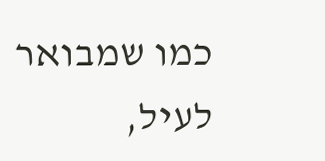כמו שמבואר לעיל,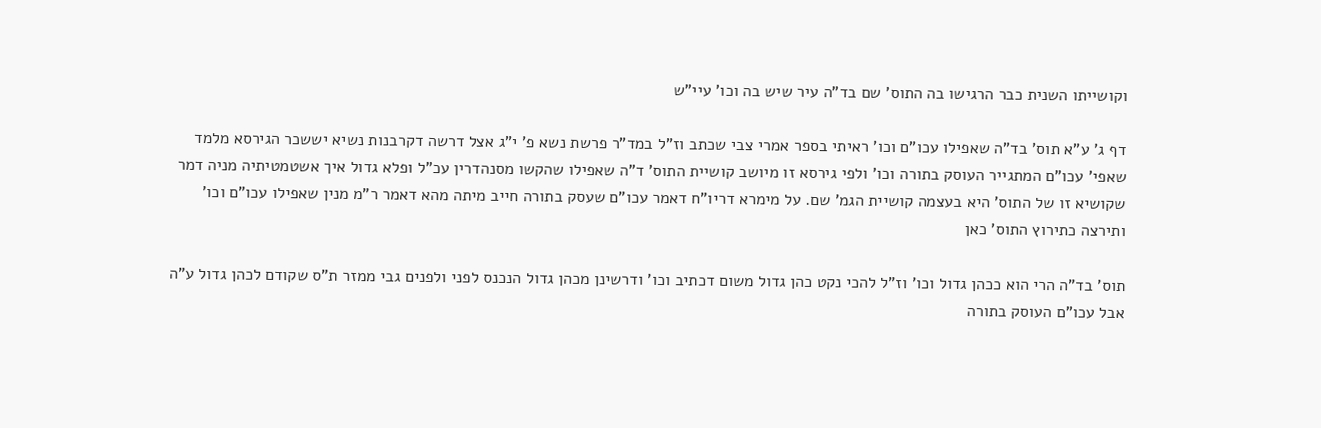וקושייתו השנית כבר הרגישו בה התוס' שם בד"ה עיר שיש בה וכו' עיי"ש

דף ג' ע"א תוס' בד"ה שאפילו עכו"ם וכו' ראיתי בספר אמרי צבי שכתב וז"ל במד"ר פרשת נשא פ' י"ג אצל דרשה דקרבנות נשיא יששכר הגירסא מלמד שאפי' עכו"ם המתגייר העוסק בתורה וכו' ולפי גירסא זו מיושב קושיית התוס' ד"ה שאפילו שהקשו מסנהדרין עכ"ל ופלא גדול איך אשטמטיתיה מניה דמר שקושיא זו של התוס' היא בעצמה קושיית הגמ' שם. על מימרא דריו"ח דאמר עכו"ם שעסק בתורה חייב מיתה מהא דאמר ר"מ מנין שאפילו עכו"ם וכו' ותירצה כתירוץ התוס' כאן

תוס' בד"ה הרי הוא ככהן גדול וכו' וז"ל להכי נקט כהן גדול משום דכתיב וכו' ודרשינן מכהן גדול הנכנס לפני ולפנים גבי ממזר ת"ס שקודם לכהן גדול ע"ה אבל עכו"ם העוסק בתורה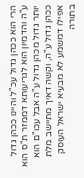הרי הוא ככהן גדול עכ"ל והיינו ככהן גדול ע"ה והדמיון הוא לגריעותא דממזר ת"ס הוא יותר גדול מכהן גדול ע"ה אבל עכו"ם הוא ככהן גדול ע"ה, וקשה דאיך מתיישב מלת אפילו דמשמע לא מבעיא ישראל העוסק בתורה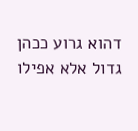דהוא גרוע ככהן גדול אלא אפילו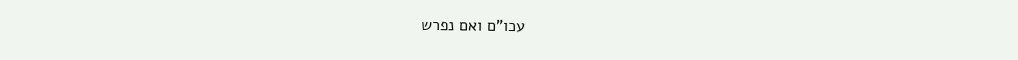עכו"ם ואם נפרש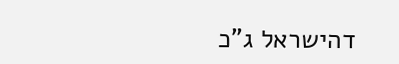דהישראל ג"כ